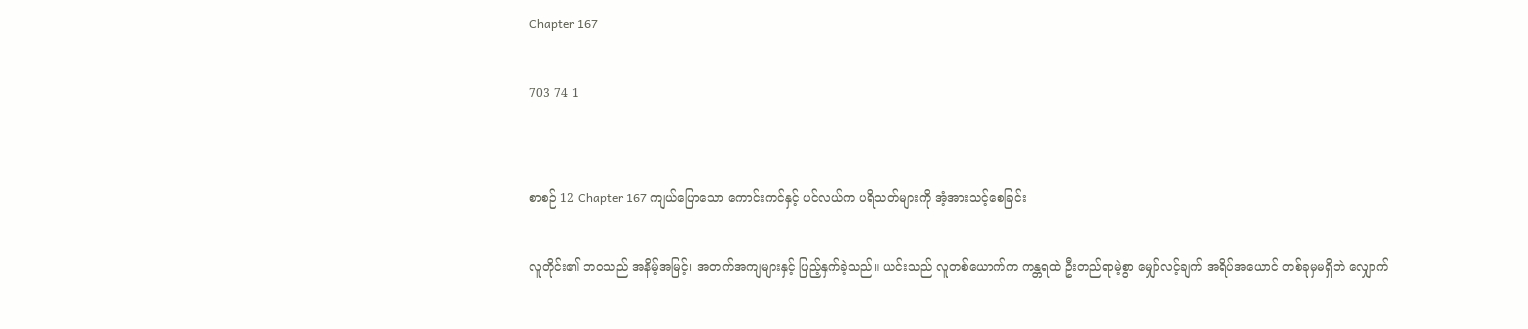Chapter 167

703 74 1


စာစဉ် 12 Chapter 167 ကျယ်ပြောသော ကောင်းကင်နှင့် ပင်လယ်က ပရိသတ်များကို အံ့အားသင့်စေခြင်း

လူတိုင်း၏ ဘဝသည် အနိမ့်အမြင့်၊ အတက်အကျများနှင့် ပြည့်နှက်ခဲ့သည်။ ယင်းသည် လူတစ်ယောက်က ကန္တရထဲ ဦးတည်ရာမဲ့စွာ မျှော်လင့်ချက် အရိပ်အယောင် တစ်ခုမှမရှိဘဲ လျှောက်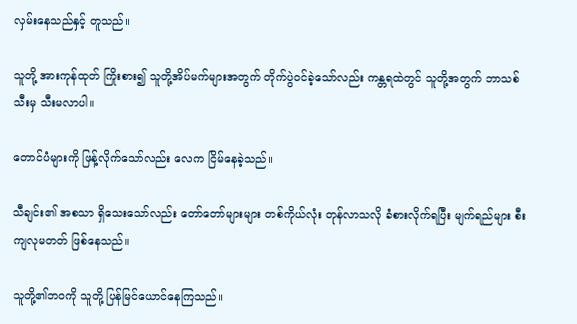လှမ်းနေသည်နှင့် တူသည်။

သူတို့ အားကုန်ထုတ် ကြိုးစား၍ သူတို့အိပ်မက်များအတွက် တိုက်ပွဲဝင်ခဲ့သော်လည်း ကန္တရထဲတွင် သူတို့အတွက် ဘာသစ်သီးမှ သီးမလာပါ။

တောင်ပံများကို ဖြန့်လိုက်သော်လည်း လေက ငြိမ်နေခဲ့သည်။

သီချင်း၏ အစသာ ရှိသေးသော်လည်း တော်တော်များများ တစ်ကိုယ်လုံး တုန်လာသလို ခံစားလိုက်ရပြီး မျက်ရည်များ စီးကျလုမတတ် ဖြစ်နေသည်။

သူတို့၏ဘဝကို သူတို့ ပြန်မြင်ယောင်နေကြသည်။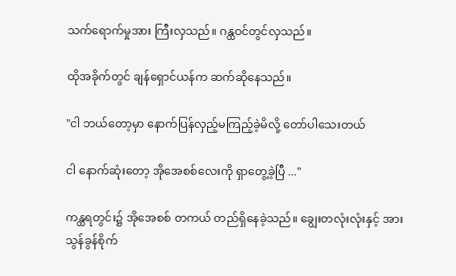သက်ရောက်မှုအား ကြီးလှသည်။ ဂန္ထဝင်တွင်လှသည်။

ထိုအခိုက်တွင် ချန်ရှောင်ယန်က ဆက်ဆိုနေသည်။

"ငါ ဘယ်တော့မှာ နောက်ပြန်လှည့်မကြည့်ခဲ့မိလို့ တော်ပါသေးတယ်

ငါ နောက်ဆုံးတော့ အိုအေစစ်လေးကို ရှာတွေ့ခဲ့ပြီ ..."

ကန္ထရတွင်း၌ အိုအေစစ် တကယ် တည်ရှိနေခဲ့သည်။ ချွေးတလုံးလုံးနှင့် အားသွန်ခွန်စိုက်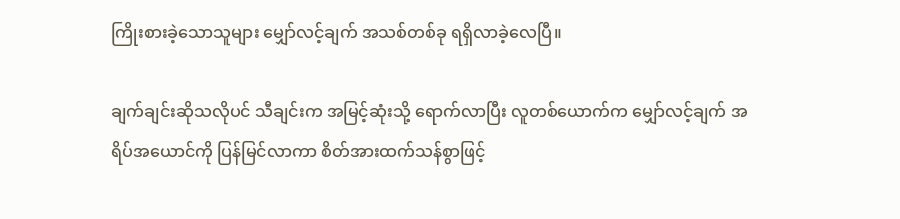ကြိုးစားခဲ့သောသူများ မျှော်လင့်ချက် အသစ်တစ်ခု ရရှိလာခဲ့လေပြီ။

ချက်ချင်းဆိုသလိုပင် သီချင်းက အမြင့်ဆုံးသို့ ရောက်လာပြီး လူတစ်ယောက်က မျှော်လင့်ချက် အရိပ်အယောင်ကို ပြန်မြင်လာကာ စိတ်အားထက်သန်စွာဖြင့်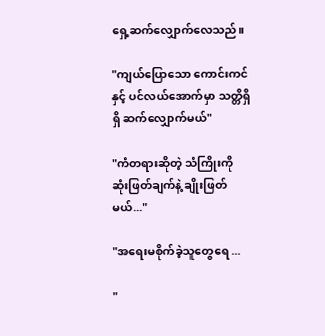ရှေ့ဆက်လျှောက်လေသည်။

"ကျယ်ပြောသော ကောင်းကင်နှင့် ပင်လယ်အောက်မှာ သတ္တိရှိရှိ ဆက်လျှောက်မယ်"

"ကံတရားဆိုတဲ့ သံကြိုးကို ဆုံးဖြတ်ချက်နဲ့ ချိုးဖြတ်မယ်..."

"အရေးမစိုက်ခဲ့သူတွေရေ ...

"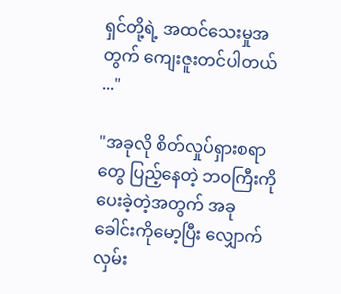ရှင်တို့ရဲ့ အထင်သေးမှုအတွက် ကျေးဇူးတင်ပါတယ် ..."

"အခုလို စိတ်လှုပ်ရှားစရာတွေ ပြည့်နေတဲ့ ဘဝကြီးကို ပေးခဲ့တဲ့အတွက် အခု ခေါင်းကိုမော့ပြီး လျှောက်လှမ်း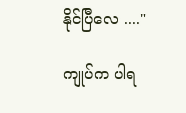နိုင်ပြီလေ ...."

ကျုပ်က ပါရ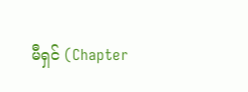မီရှင် (Chapter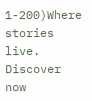1-200)Where stories live. Discover now